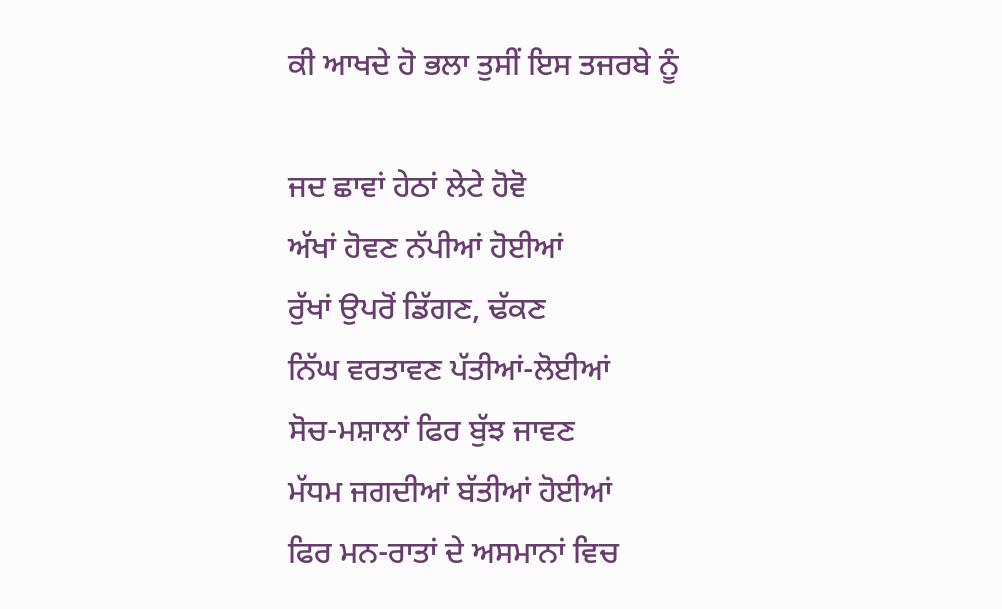ਕੀ ਆਖਦੇ ਹੋ ਭਲਾ ਤੁਸੀਂ ਇਸ ਤਜਰਬੇ ਨੂੰ

ਜਦ ਛਾਵਾਂ ਹੇਠਾਂ ਲੇਟੇ ਹੋਵੋ
ਅੱਖਾਂ ਹੋਵਣ ਨੱਪੀਆਂ ਹੋਈਆਂ
ਰੁੱਖਾਂ ਉਪਰੋਂ ਡਿੱਗਣ, ਢੱਕਣ
ਨਿੱਘ ਵਰਤਾਵਣ ਪੱਤੀਆਂ-ਲੋਈਆਂ
ਸੋਚ-ਮਸ਼ਾਲਾਂ ਫਿਰ ਬੁੱਝ ਜਾਵਣ
ਮੱਧਮ ਜਗਦੀਆਂ ਬੱਤੀਆਂ ਹੋਈਆਂ
ਫਿਰ ਮਨ-ਰਾਤਾਂ ਦੇ ਅਸਮਾਨਾਂ ਵਿਚ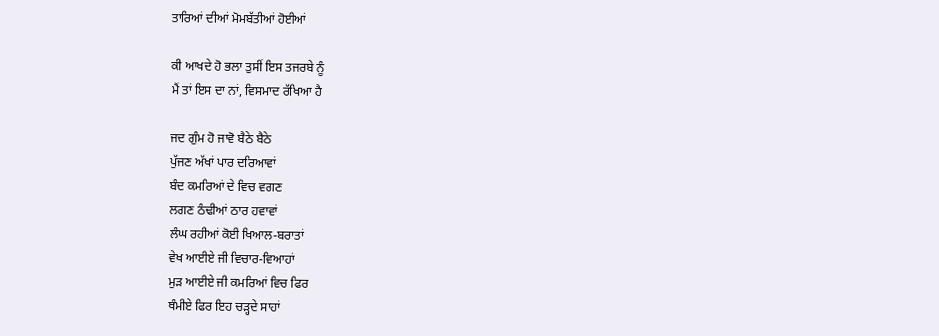ਤਾਰਿਆਂ ਦੀਆਂ ਮੋਮਬੱਤੀਆਂ ਹੋਈਆਂ

ਕੀ ਆਖਦੇ ਹੋ ਭਲਾ ਤੁਸੀਂ ਇਸ ਤਜਰਬੇ ਨੂੰ
ਮੈਂ ਤਾਂ ਇਸ ਦਾ ਨਾਂ, ਵਿਸਮਾਦ ਰੱਖਿਆ ਹੈ

ਜਦ ਗੁੰਮ ਹੋ ਜਾਵੋ ਬੈਠੇ ਬੈਠੇ
ਪੁੱਜਣ ਅੱਖਾਂ ਪਾਰ ਦਰਿਆਵਾਂ
ਬੰਦ ਕਮਰਿਆਂ ਦੇ ਵਿਚ ਵਗਣ
ਲਗਣ ਠੰਢੀਆਂ ਠਾਰ ਹਵਾਵਾਂ
ਲੰਘ ਰਹੀਆਂ ਕੋਈ ਖਿਆਲ-ਬਰਾਤਾਂ
ਵੇਖ ਆਈਏ ਜੀ ਵਿਚਾਰ-ਵਿਆਹਾਂ
ਮੁੜ ਆਈਏ ਜੀ ਕਮਰਿਆਂ ਵਿਚ ਫਿਰ
ਥੰਮੀਏ ਫਿਰ ਇਹ ਚੜ੍ਹਦੇ ਸਾਹਾਂ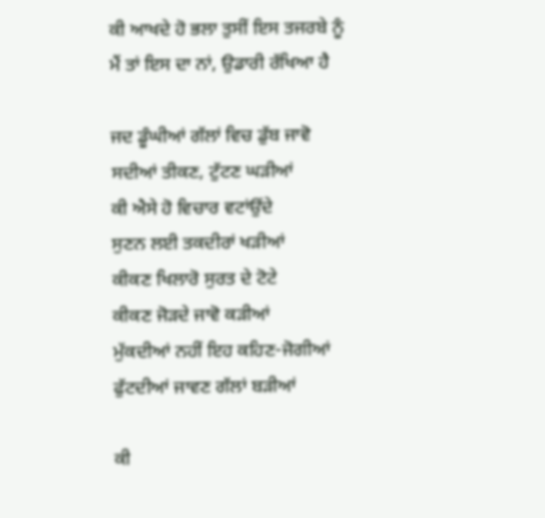ਕੀ ਆਖਦੇ ਹੋ ਭਲਾ ਤੁਸੀਂ ਇਸ ਤਜਰਬੇ ਨੂੰ
ਮੈਂ ਤਾਂ ਇਸ ਦਾ ਨਾਂ, ਉਡਾਰੀ ਰੱਖਿਆ ਹੈ

ਜਦ ਡੂੰਘੀਆਂ ਗੱਲਾਂ ਵਿਚ ਡੁੱਬ ਜਾਵੋ
ਸਦੀਆਂ ਤੀਕਣ, ਟੁੱਟਣ ਘੜੀਆਂ
ਕੀ ਐਸੇ ਹੋ ਵਿਚਾਰ ਵਟਾਂਉਂਦੇ
ਸੁਣਨ ਲਈ ਤਕਦੀਰਾਂ ਖੜੀਆਂ
ਕੀਕਣ ਖਿਲਾਰੋ ਸੁਰਤ ਦੇ ਟੋਟੇ
ਕੀਕਣ ਜੋੜਦੇ ਜਾਵੋ ਕੜੀਆਂ
ਮੁੱਕਦੀਆਂ ਨਹੀਂ ਇਹ ਕਹਿਣ-ਜੋਗੀਆਂ
ਫੁੱਟਦੀਆਂ ਜਾਵਣ ਗੱਲਾਂ ਬੜੀਆਂ

ਕੀ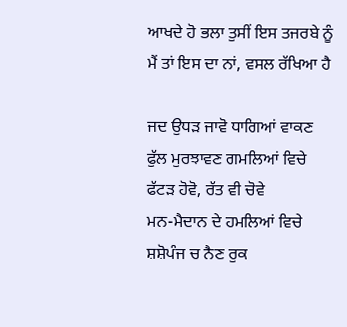ਆਖਦੇ ਹੋ ਭਲਾ ਤੁਸੀਂ ਇਸ ਤਜਰਬੇ ਨੂੰ
ਮੈਂ ਤਾਂ ਇਸ ਦਾ ਨਾਂ, ਵਸਲ ਰੱਖਿਆ ਹੈ

ਜਦ ਉਧੜ ਜਾਵੋ ਧਾਗਿਆਂ ਵਾਕਣ
ਫੁੱਲ ਮੁਰਝਾਵਣ ਗਮਲਿਆਂ ਵਿਚੇ
ਫੱਟੜ ਹੋਵੋ, ਰੱਤ ਵੀ ਚੋਵੇ
ਮਨ-ਮੈਦਾਨ ਦੇ ਹਮਲਿਆਂ ਵਿਚੇ
ਸ਼ਸ਼ੋਪੰਜ ਚ ਨੈਣ ਰੁਕ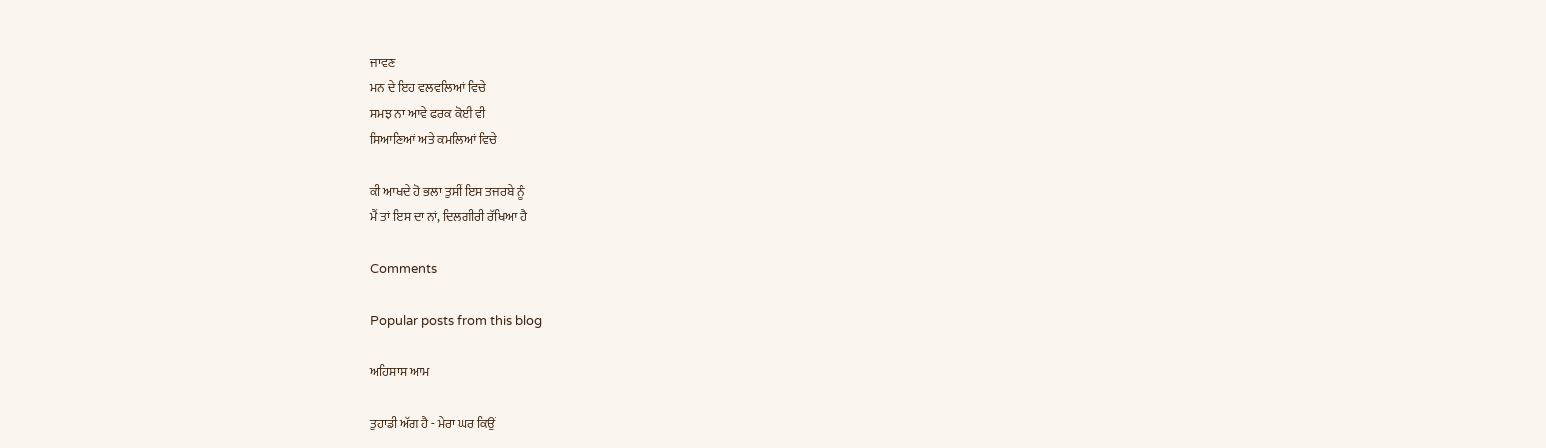ਜਾਵਣ
ਮਨ ਦੇ ਇਹ ਵਲਵਲਿਆਂ ਵਿਚੇ
ਸਮਝ ਨਾ ਆਵੇ ਫਰਕ ਕੋਈ ਵੀ
ਸਿਆਣਿਆਂ ਅਤੇ ਕਮਲਿਆਂ ਵਿਚੇ

ਕੀ ਆਖਦੇ ਹੋ ਭਲਾ ਤੁਸੀਂ ਇਸ ਤਜਰਬੇ ਨੂੰ
ਮੈਂ ਤਾਂ ਇਸ ਦਾ ਨਾਂ, ਦਿਲਗੀਰੀ ਰੱਖਿਆ ਹੈ

Comments

Popular posts from this blog

ਅਹਿਸਾਸ ਆਮ

ਤੁਹਾਡੀ ਅੱਗ ਹੈ - ਮੇਰਾ ਘਰ ਕਿਉਂ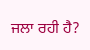ਜਲਾ ਰਹੀ ਹੈ?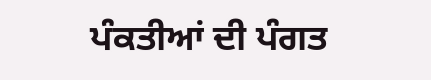ਪੰਕਤੀਆਂ ਦੀ ਪੰਗਤ